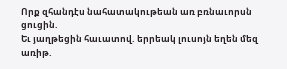Որք զհանդէս նահատակութեան առ բռնաւորսն ցուցին.
Եւ յաղթեցին հաւատով. երրեակ լուսոյն եղեն մեզ առիթ.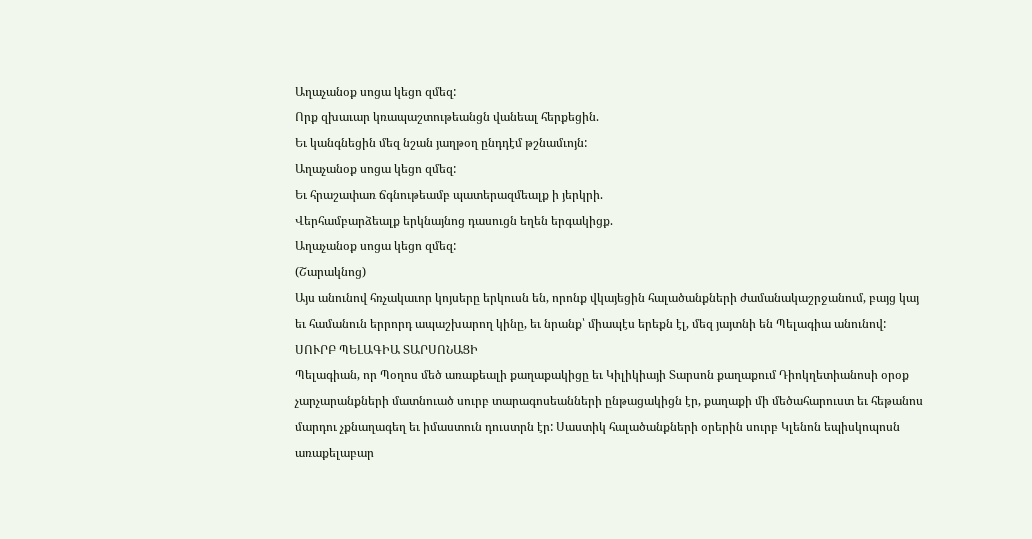Աղաչանօք սոցա կեցո զմեզ:
Որք զխաւար կռապաշտութեանցն վանեալ հերքեցին.
Եւ կանգնեցին մեզ նշան յաղթօղ ընդդէմ թշնամւոյն:
Աղաչանօք սոցա կեցո զմեզ:
Եւ հրաշափառ ճգնութեամբ պատերազմեալք ի յերկրի.
Վերհամբարձեալք երկնայնոց դասուցն եղեն երգակիցք.
Աղաչանօք սոցա կեցո զմեզ:
(Շարակնոց)
Այս անունով հռչակաւոր կոյսերը երկուսն են, որոնք վկայեցին հալածանքների ժամանակաշրջանում, բայց կայ եւ համանուն երրորդ ապաշխարող կինը, եւ նրանք՝ միապէս երեքն էլ, մեզ յայտնի են Պելագիա անունով:
ՍՈՒՐԲ ՊԵԼԱԳԻԱ ՏԱՐՍՈՆԱՑԻ
Պելագիան, որ Պօղոս մեծ առաքեալի քաղաքակիցը եւ Կիլիկիայի Տարսոն քաղաքում Դիոկղետիանոսի օրօք չարչարանքների մատնուած սուրբ տարագոսեանների ընթացակիցն էր, քաղաքի մի մեծահարուստ եւ հեթանոս մարդու չքնաղագեղ եւ իմաստուն դուստրն էր: Սաստիկ հալածանքների օրերին սուրբ Կլենոն եպիսկոպոսն առաքելաբար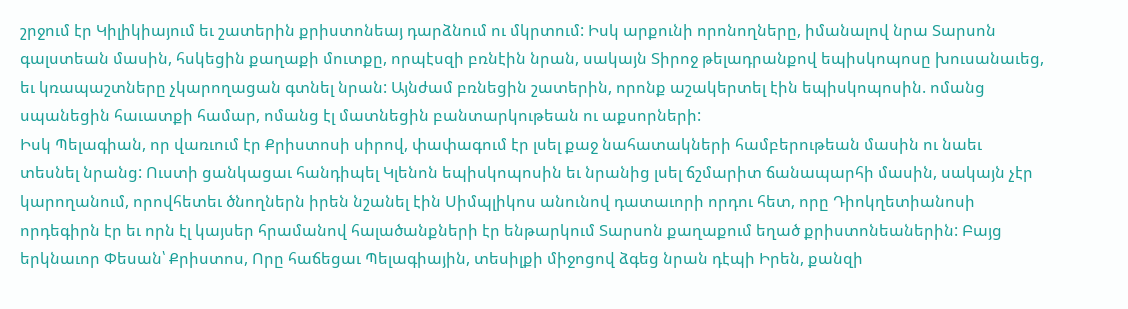շրջում էր Կիլիկիայում եւ շատերին քրիստոնեայ դարձնում ու մկրտում: Իսկ արքունի որոնողները, իմանալով նրա Տարսոն գալստեան մասին, հսկեցին քաղաքի մուտքը, որպէսզի բռնէին նրան, սակայն Տիրոջ թելադրանքով եպիսկոպոսը խուսանաւեց, եւ կռապաշտները չկարողացան գտնել նրան: Այնժամ բռնեցին շատերին, որոնք աշակերտել էին եպիսկոպոսին. ոմանց սպանեցին հաւատքի համար, ոմանց էլ մատնեցին բանտարկութեան ու աքսորների:
Իսկ Պելագիան, որ վառւում էր Քրիստոսի սիրով, փափագում էր լսել քաջ նահատակների համբերութեան մասին ու նաեւ տեսնել նրանց: Ուստի ցանկացաւ հանդիպել Կլենոն եպիսկոպոսին եւ նրանից լսել ճշմարիտ ճանապարհի մասին, սակայն չէր կարողանում, որովհետեւ ծնողներն իրեն նշանել էին Սիմպլիկոս անունով դատաւորի որդու հետ, որը Դիոկղետիանոսի որդեգիրն էր եւ որն էլ կայսեր հրամանով հալածանքների էր ենթարկում Տարսոն քաղաքում եղած քրիստոնեաներին: Բայց երկնաւոր Փեսան՝ Քրիստոս, Որը հաճեցաւ Պելագիային, տեսիլքի միջոցով ձգեց նրան դէպի Իրեն, քանզի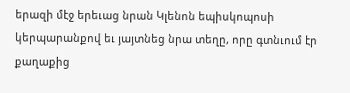երազի մէջ երեւաց նրան Կլենոն եպիսկոպոսի կերպարանքով եւ յայտնեց նրա տեղը, որը գտնւում էր քաղաքից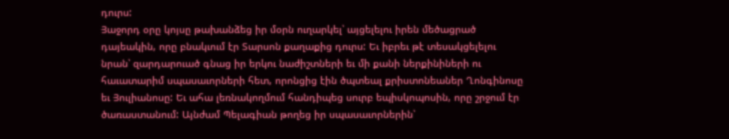դուրս:
Յաջորդ օրը կոյսը թախանձեց իր մօրն ուղարկել՝ այցելելու իրեն մեծացրած դայեակին, որը բնակւում էր Տարսոն քաղաքից դուրս: Եւ իբրեւ թէ տեսակցելելու նրան՝ զարդարուած գնաց իր երկու նաժիշտների եւ մի քանի ներքինիների ու հաւատարիմ սպասաւորների հետ, որոնցից էին ծպտեալ քրիստոնեաներ Ղոնգինոսը եւ Յուլիանոսը: Եւ ահա լեռնակողմում հանդիպեց սուրբ եպիսկոպոսին, որը շրջում էր ծառաստանում: Այնժամ Պելագիան թողեց իր սպասաւորներին՝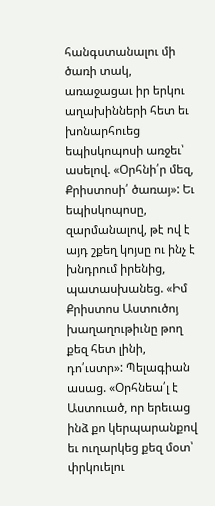հանգստանալու մի ծառի տակ, առաջացաւ իր երկու աղախինների հետ եւ խոնարհուեց եպիսկոպոսի առջեւ՝ ասելով. «Օրհնի՛ր մեզ, Քրիստոսի՛ ծառայ»: Եւ եպիսկոպոսը, զարմանալով, թէ ով է այդ շքեղ կոյսը ու ինչ է խնդրում իրենից, պատասխանեց. «Իմ Քրիստոս Աստուծոյ խաղաղութիւնը թող քեզ հետ լինի, դո՛ւստր»: Պելագիան ասաց. «Օրհնեա՛լ է Աստուած, որ երեւաց ինձ քո կերպարանքով եւ ուղարկեց քեզ մօտ՝ փրկուելու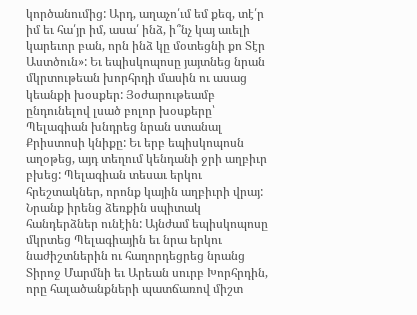կործանումից: Արդ, աղաչո՛ւմ եմ քեզ, տէ՛ր իմ եւ հա՛յր իմ, ասա՛ ինձ, ի՞նչ կայ աւելի կարեւոր բան, որն ինձ կը մօտեցնի քո Տէր Աստծուն»: Եւ եպիսկոպոսը յայտնեց նրան մկրտութեան խորհրդի մասին ու ասաց կեանքի խօսքեր: Յօժարութեամբ ընդունելով լսած բոլոր խօսքերը՝ Պելագիան խնդրեց նրան ստանալ Քրիստոսի կնիքը: Եւ երբ եպիսկոպոսն աղօթեց, այդ տեղում կենդանի ջրի աղբիւր բխեց: Պելագիան տեսաւ երկու հրեշտակներ, որոնք կային աղբիւրի վրայ: Նրանք իրենց ձեռքին սպիտակ հանդերձներ ունէին: Այնժամ եպիսկոպոսը մկրտեց Պելագիային եւ նրա երկու նաժիշտներին ու հաղորդեցրեց նրանց Տիրոջ Մարմնի եւ Արեան սուրբ Խորհրդին, որը հալածանքների պատճառով միշտ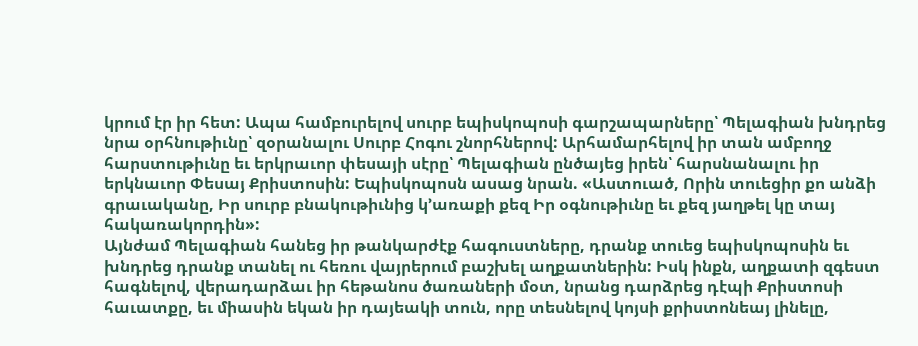կրում էր իր հետ: Ապա համբուրելով սուրբ եպիսկոպոսի գարշապարները՝ Պելագիան խնդրեց նրա օրհնութիւնը՝ զօրանալու Սուրբ Հոգու շնորհներով: Արհամարհելով իր տան ամբողջ հարստութիւնը եւ երկրաւոր փեսայի սէրը՝ Պելագիան ընծայեց իրեն՝ հարսնանալու իր երկնաւոր Փեսայ Քրիստոսին: Եպիսկոպոսն ասաց նրան. «Աստուած, Որին տուեցիր քո անձի գրաւականը, Իր սուրբ բնակութիւնից կ՚առաքի քեզ Իր օգնութիւնը եւ քեզ յաղթել կը տայ հակառակորդին»:
Այնժամ Պելագիան հանեց իր թանկարժէք հագուստները, դրանք տուեց եպիսկոպոսին եւ խնդրեց դրանք տանել ու հեռու վայրերում բաշխել աղքատներին: Իսկ ինքն, աղքատի զգեստ հագնելով, վերադարձաւ իր հեթանոս ծառաների մօտ, նրանց դարձրեց դէպի Քրիստոսի հաւատքը, եւ միասին եկան իր դայեակի տուն, որը տեսնելով կոյսի քրիստոնեայ լինելը,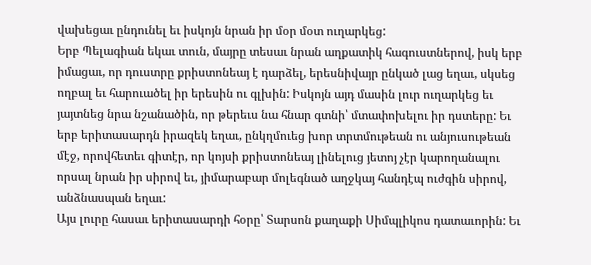վախեցաւ ընդունել եւ իսկոյն նրան իր մօր մօտ ուղարկեց:
Երբ Պելագիան եկաւ տուն, մայրը տեսաւ նրան աղքատիկ հագուստներով, իսկ երբ իմացաւ, որ դուստրը քրիստոնեայ է դարձել, երեսնիվայր ընկած լաց եղաւ, սկսեց ողբալ եւ հարուածել իր երեսին ու գլխին: Իսկոյն այդ մասին լուր ուղարկեց եւ յայտնեց նրա նշանածին, որ թերեւս նա հնար գտնի՝ մտափոխելու իր դստերը: Եւ երբ երիտասարդն իրազեկ եղաւ, ընկղմուեց խոր տրտմութեան ու անյուսութեան մէջ, որովհետեւ գիտէր, որ կոյսի քրիստոնեայ լինելուց յետոյ չէր կարողանալու որսալ նրան իր սիրով եւ, յիմարաբար մոլեգնած աղջկայ հանդէպ ուժգին սիրով, անձնասպան եղաւ:
Այս լուրը հասաւ երիտասարդի հօրը՝ Տարսոն քաղաքի Սիմպլիկոս դատաւորին: Եւ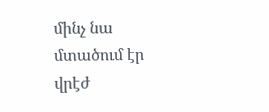մինչ նա մտածում էր վրէժ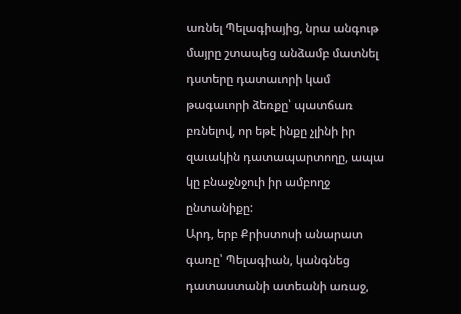առնել Պելագիայից, նրա անգութ մայրը շտապեց անձամբ մատնել դստերը դատաւորի կամ թագաւորի ձեռքը՝ պատճառ բռնելով, որ եթէ ինքը չլինի իր զաւակին դատապարտողը, ապա կը բնաջնջուի իր ամբողջ ընտանիքը:
Արդ, երբ Քրիստոսի անարատ գառը՝ Պելագիան, կանգնեց դատաստանի ատեանի առաջ,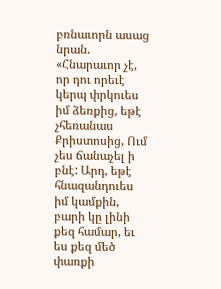բռնաւորն ասաց նրան. «Հնարաւոր չէ, որ դու որեւէ կերպ փրկուես իմ ձեռքից, եթէ չհեռանաս Քրիստոսից, Ում չես ճանաչել ի բնէ: Արդ, եթէ հնազանդուես իմ կամքին, բարի կը լինի քեզ համար, եւ ես քեզ մեծ փառքի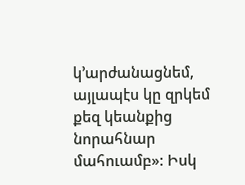կ՚արժանացնեմ, այլապէս կը զրկեմ քեզ կեանքից նորահնար մահուամբ»: Իսկ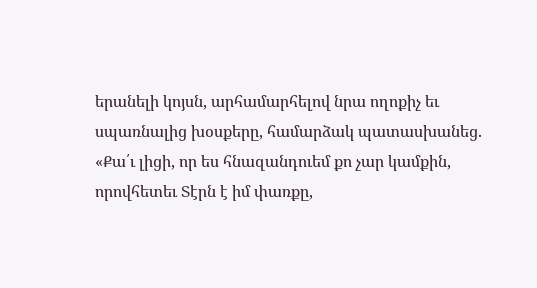երանելի կոյսն, արհամարհելով նրա ողոքիչ եւ սպառնալից խօսքերը, համարձակ պատասխանեց. «Քա՛ւ լիցի, որ ես հնազանդուեմ քո չար կամքին, որովհետեւ Տէրն է իմ փառքը,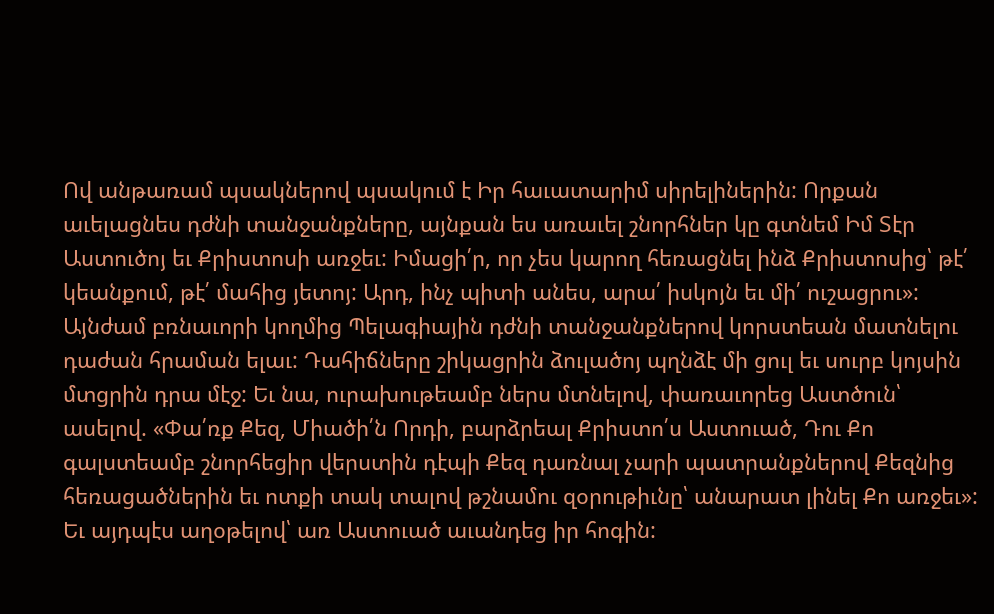Ով անթառամ պսակներով պսակում է Իր հաւատարիմ սիրելիներին: Որքան աւելացնես դժնի տանջանքները, այնքան ես առաւել շնորհներ կը գտնեմ Իմ Տէր Աստուծոյ եւ Քրիստոսի առջեւ: Իմացի՛ր, որ չես կարող հեռացնել ինձ Քրիստոսից՝ թէ՛ կեանքում, թէ՛ մահից յետոյ: Արդ, ինչ պիտի անես, արա՛ իսկոյն եւ մի՛ ուշացրու»:
Այնժամ բռնաւորի կողմից Պելագիային դժնի տանջանքներով կորստեան մատնելու դաժան հրաման ելաւ: Դահիճները շիկացրին ձուլածոյ պղնձէ մի ցուլ եւ սուրբ կոյսին մտցրին դրա մէջ: Եւ նա, ուրախութեամբ ներս մտնելով, փառաւորեց Աստծուն՝ ասելով. «Փա՛ռք Քեզ, Միածի՛ն Որդի, բարձրեալ Քրիստո՛ս Աստուած, Դու Քո գալստեամբ շնորհեցիր վերստին դէպի Քեզ դառնալ չարի պատրանքներով Քեզնից հեռացածներին եւ ոտքի տակ տալով թշնամու զօրութիւնը՝ անարատ լինել Քո առջեւ»: Եւ այդպէս աղօթելով՝ առ Աստուած աւանդեց իր հոգին: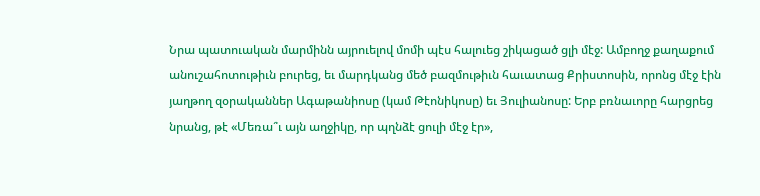Նրա պատուական մարմինն այրուելով մոմի պէս հալուեց շիկացած ցլի մէջ: Ամբողջ քաղաքում անուշահոտութիւն բուրեց, եւ մարդկանց մեծ բազմութիւն հաւատաց Քրիստոսին, որոնց մէջ էին յաղթող զօրականներ Ագաթանիոսը (կամ Թէոնիկոսը) եւ Յուլիանոսը: Երբ բռնաւորը հարցրեց նրանց, թէ «Մեռա՞ւ այն աղջիկը, որ պղնձէ ցուլի մէջ էր»,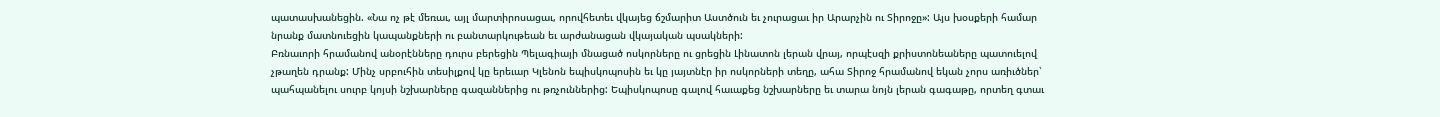պատասխանեցին. «Նա ոչ թէ մեռաւ, այլ մարտիրոսացաւ, որովհետեւ վկայեց ճշմարիտ Աստծուն եւ չուրացաւ իր Արարչին ու Տիրոջը»: Այս խօսքերի համար նրանք մատնուեցին կապանքների ու բանտարկութեան եւ արժանացան վկայական պսակների:
Բռնաւորի հրամանով անօրէնները դուրս բերեցին Պելագիայի մնացած ոսկորները ու ցրեցին Լինատոն լերան վրայ, որպէսզի քրիստոնեաները պատուելով չթաղեն դրանք: Մինչ սրբուհին տեսիլքով կը երեւար Կլենոն եպիսկոպոսին եւ կը յայտնէր իր ոսկորների տեղը, ահա Տիրոջ հրամանով եկան չորս առիւծներ՝ պահպանելու սուրբ կոյսի նշխարները գազաններից ու թռչուններից: Եպիսկոպոսը գալով հաւաքեց նշխարները եւ տարա նոյն լերան գագաթը, որտեղ գտաւ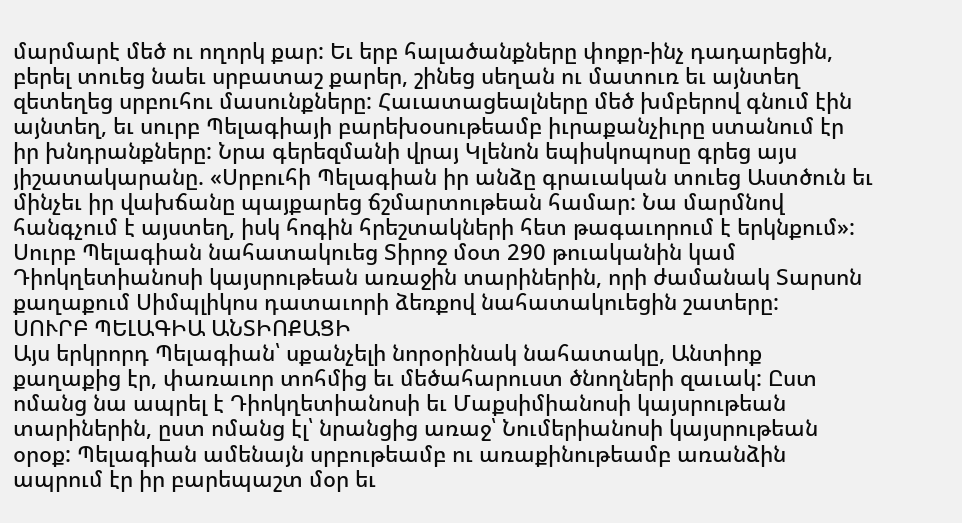մարմարէ մեծ ու ողորկ քար: Եւ երբ հալածանքները փոքր-ինչ դադարեցին, բերել տուեց նաեւ սրբատաշ քարեր, շինեց սեղան ու մատուռ եւ այնտեղ զետեղեց սրբուհու մասունքները: Հաւատացեալները մեծ խմբերով գնում էին այնտեղ, եւ սուրբ Պելագիայի բարեխօսութեամբ իւրաքանչիւրը ստանում էր իր խնդրանքները: Նրա գերեզմանի վրայ Կլենոն եպիսկոպոսը գրեց այս յիշատակարանը. «Սրբուհի Պելագիան իր անձը գրաւական տուեց Աստծուն եւ մինչեւ իր վախճանը պայքարեց ճշմարտութեան համար: Նա մարմնով հանգչում է այստեղ, իսկ հոգին հրեշտակների հետ թագաւորում է երկնքում»:
Սուրբ Պելագիան նահատակուեց Տիրոջ մօտ 290 թուականին կամ Դիոկղետիանոսի կայսրութեան առաջին տարիներին, որի ժամանակ Տարսոն քաղաքում Սիմպլիկոս դատաւորի ձեռքով նահատակուեցին շատերը:
ՍՈՒՐԲ ՊԵԼԱԳԻԱ ԱՆՏԻՈՔԱՑԻ
Այս երկրորդ Պելագիան՝ սքանչելի նորօրինակ նահատակը, Անտիոք քաղաքից էր, փառաւոր տոհմից եւ մեծահարուստ ծնողների զաւակ: Ըստ ոմանց նա ապրել է Դիոկղետիանոսի եւ Մաքսիմիանոսի կայսրութեան տարիներին, ըստ ոմանց էլ՝ նրանցից առաջ՝ Նումերիանոսի կայսրութեան օրօք: Պելագիան ամենայն սրբութեամբ ու առաքինութեամբ առանձին ապրում էր իր բարեպաշտ մօր եւ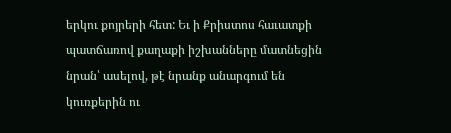երկու քոյրերի հետ: Եւ ի Քրիստոս հաւատքի պատճառով քաղաքի իշխանները մատնեցին նրան՝ ասելով, թէ նրանք անարգում են կուռքերին ու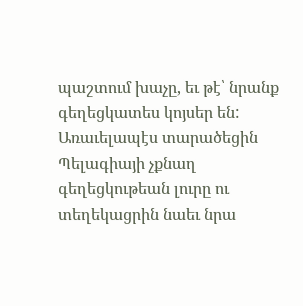պաշտում խաչը, եւ թէ՝ նրանք գեղեցկատես կոյսեր են: Առաւելապէս տարածեցին Պելագիայի չքնաղ գեղեցկութեան լուրը ու տեղեկացրին նաեւ նրա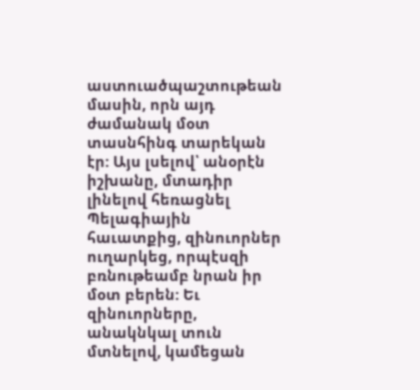աստուածպաշտութեան մասին, որն այդ ժամանակ մօտ տասնհինգ տարեկան էր: Այս լսելով՝ անօրէն իշխանը, մտադիր լինելով հեռացնել Պելագիային հաւատքից, զինուորներ ուղարկեց, որպէսզի բռնութեամբ նրան իր մօտ բերեն: Եւ զինուորները, անակնկալ տուն մտնելով, կամեցան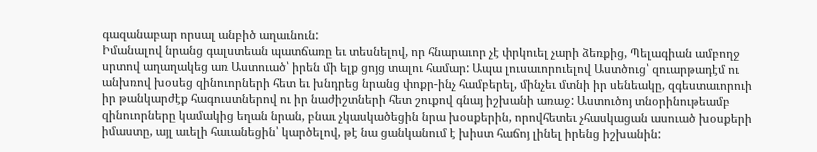գազանաբար որսալ անբիծ աղաւնուն:
Իմանալով նրանց գալստեան պատճառը եւ տեսնելով, որ հնարաւոր չէ փրկուել չարի ձեռքից, Պելագիան ամբողջ սրտով աղաղակեց առ Աստուած՝ իրեն մի ելք ցոյց տալու համար: Ապա լուսաւորուելով Աստծուց՝ զուարթադէմ ու անխռով խօսեց զինուորների հետ եւ խնդրեց նրանց փոքր-ինչ համբերել, մինչեւ մտնի իր սենեակը, զգեստաւորուի իր թանկարժէք հագուստներով ու իր նաժիշտների հետ շուքով գնայ իշխանի առաջ: Աստուծոյ տնօրինութեամբ զինուորները կամակից եղան նրան, բնաւ չկասկածեցին նրա խօսքերին, որովհետեւ չհասկացան ասուած խօսքերի իմաստը, այլ աւելի հաւանեցին՝ կարծելով, թէ նա ցանկանում է խիստ հաճոյ լինել իրենց իշխանին: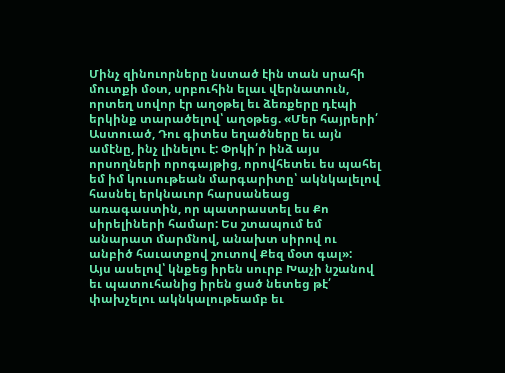Մինչ զինուորները նստած էին տան սրահի մուտքի մօտ, սրբուհին ելաւ վերնատուն, որտեղ սովոր էր աղօթել եւ ձեռքերը դէպի երկինք տարածելով՝ աղօթեց. «Մեր հայրերի՛ Աստուած, Դու գիտես եղածները եւ այն ամէնը, ինչ լինելու է: Փրկի՛ր ինձ այս որսողների որոգայթից, որովհետեւ ես պահել եմ իմ կուսութեան մարգարիտը՝ ակնկալելով հասնել երկնաւոր հարսանեաց առագաստին, որ պատրաստել ես Քո սիրելիների համար: Ես շտապում եմ անարատ մարմնով, անախտ սիրով ու անբիծ հաւատքով շուտով Քեզ մօտ գալ»:
Այս ասելով՝ կնքեց իրեն սուրբ Խաչի նշանով եւ պատուհանից իրեն ցած նետեց թէ՛ փախչելու ակնկալութեամբ եւ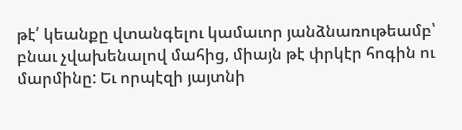թէ՛ կեանքը վտանգելու կամաւոր յանձնառութեամբ՝ բնաւ չվախենալով մահից, միայն թէ փրկէր հոգին ու մարմինը: Եւ որպէզի յայտնի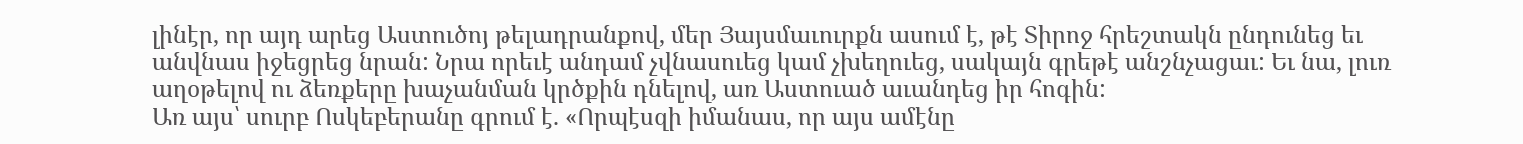լինէր, որ այդ արեց Աստուծոյ թելադրանքով, մեր Յայսմաւուրքն ասում է, թէ Տիրոջ հրեշտակն ընդունեց եւ անվնաս իջեցրեց նրան: Նրա որեւէ անդամ չվնասուեց կամ չխեղուեց, սակայն գրեթէ անշնչացաւ: Եւ նա, լուռ աղօթելով ու ձեռքերը խաչանման կրծքին դնելով, առ Աստուած աւանդեց իր հոգին:
Առ այս՝ սուրբ Ոսկեբերանը գրում է. «Որպէսզի իմանաս, որ այս ամէնը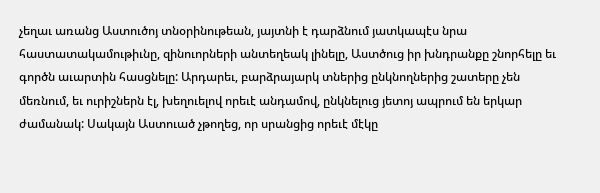չեղաւ առանց Աստուծոյ տնօրինութեան, յայտնի է դարձնում յատկապէս նրա հաստատակամութիւնը, զինուորների անտեղեակ լինելը, Աստծուց իր խնդրանքը շնորհելը եւ գործն աւարտին հասցնելը: Արդարեւ, բարձրայարկ տներից ընկնողներից շատերը չեն մեռնում, եւ ուրիշներն էլ, խեղուելով որեւէ անդամով, ընկնելուց յետոյ ապրում են երկար ժամանակ: Սակայն Աստուած չթողեց, որ սրանցից որեւէ մէկը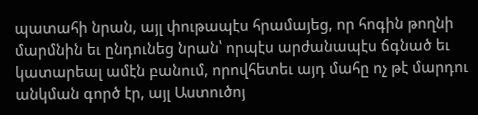պատահի նրան, այլ փութապէս հրամայեց, որ հոգին թողնի մարմնին եւ ընդունեց նրան՝ որպէս արժանապէս ճգնած եւ կատարեալ ամէն բանում, որովհետեւ այդ մահը ոչ թէ մարդու անկման գործ էր, այլ Աստուծոյ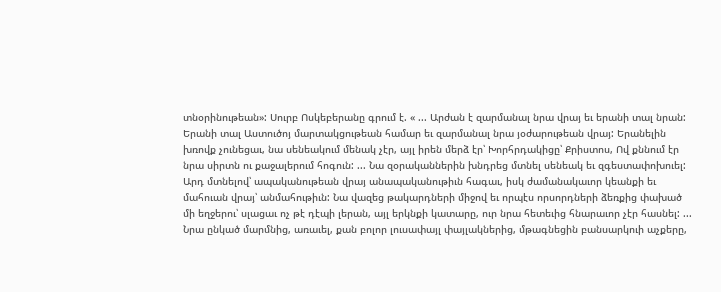տնօրինութեան»: Սուրբ Ոսկեբերանը գրում է. « ... Արժան է զարմանալ նրա վրայ եւ երանի տալ նրան: Երանի տալ Աստուծոյ մարտակցութեան համար եւ զարմանալ նրա յօժարութեան վրայ: Երանելին խռովք չունեցաւ, նա սենեակում մենակ չէր, այլ իրեն մերձ էր՝ Խորհրդակիցը՝ Քրիստոս, Ով քննում էր նրա սիրտն ու քաջալերում հոգուն: ... Նա զօրականներին խնդրեց մտնել սենեակ եւ զգեստափոխուել: Արդ մտնելով՝ ապականութեան վրայ անապականութիւն հագաւ, իսկ ժամանակաւոր կեանքի եւ մահուան վրայ՝ անմահութիւն: Նա վազեց թակարդների միջով եւ որպէս որսորդների ձեռքից փախած մի եղջերու՝ սլացաւ ոչ թէ դէպի լերան, այլ երկնքի կատարը, ուր նրա հետեւից հնարաւոր չէր հասնել: ... Նրա ընկած մարմնից, առաւել, քան բոլոր լուսափայլ փայլակներից, մթագնեցին բանսարկուի աչքերը,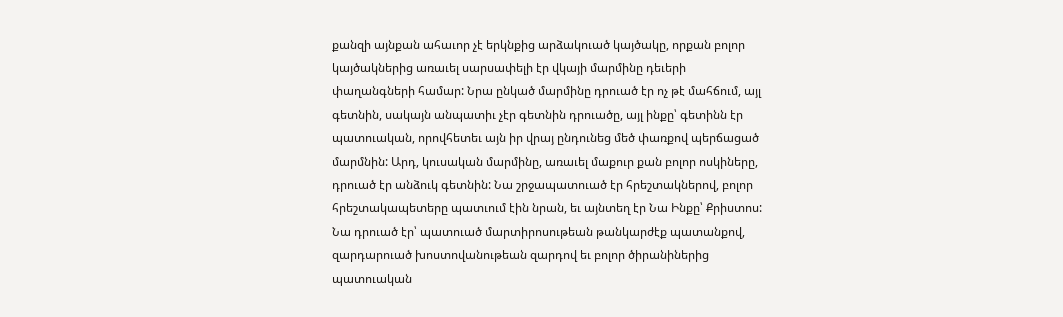քանզի այնքան ահաւոր չէ երկնքից արձակուած կայծակը, որքան բոլոր կայծակներից առաւել սարսափելի էր վկայի մարմինը դեւերի փաղանգների համար: Նրա ընկած մարմինը դրուած էր ոչ թէ մահճում, այլ գետնին, սակայն անպատիւ չէր գետնին դրուածը, այլ ինքը՝ գետինն էր պատուական, որովհետեւ այն իր վրայ ընդունեց մեծ փառքով պերճացած մարմնին: Արդ, կուսական մարմինը, առաւել մաքուր քան բոլոր ոսկիները, դրուած էր անձուկ գետնին: Նա շրջապատուած էր հրեշտակներով, բոլոր հրեշտակապետերը պատւում էին նրան, եւ այնտեղ էր Նա Ինքը՝ Քրիստոս: Նա դրուած էր՝ պատուած մարտիրոսութեան թանկարժէք պատանքով, զարդարուած խոստովանութեան զարդով եւ բոլոր ծիրանիներից պատուական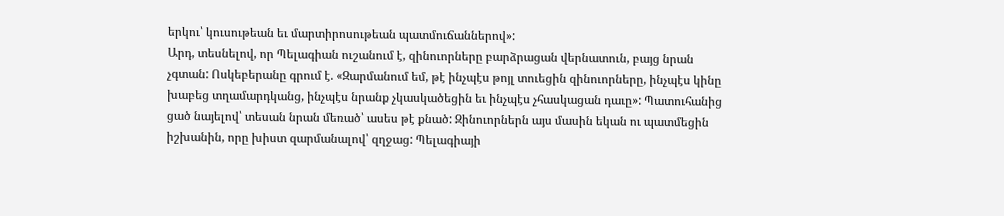երկու՝ կուսութեան եւ մարտիրոսութեան պատմուճաններով»:
Արդ, տեսնելով, որ Պելագիան ուշանում է, զինուորները բարձրացան վերնատուն, բայց նրան չգտան: Ոսկեբերանը գրում է. «Զարմանում եմ, թէ ինչպէս թոյլ տուեցին զինուորները, ինչպէս կինը խաբեց տղամարդկանց, ինչպէս նրանք չկասկածեցին եւ ինչպէս չհասկացան դաւը»: Պատուհանից ցած նայելով՝ տեսան նրան մեռած՝ ասես թէ քնած: Զինուորներն այս մասին եկան ու պատմեցին իշխանին, որը խիստ զարմանալով՝ զղջաց: Պելագիայի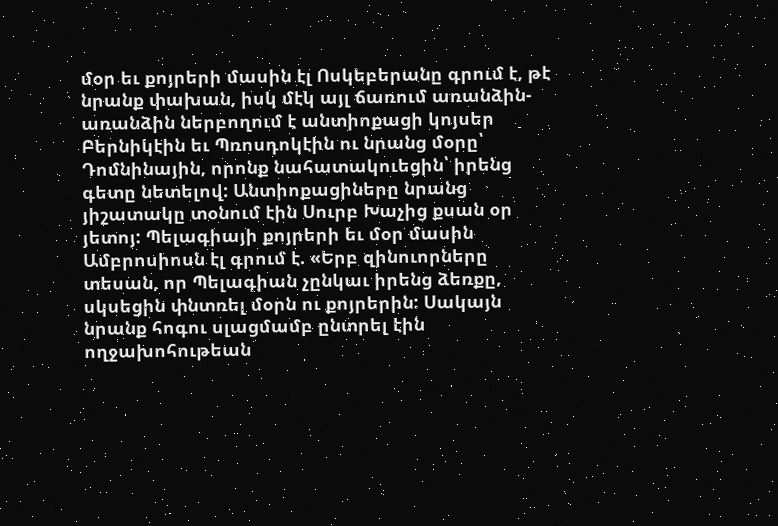մօր եւ քոյրերի մասին էլ Ոսկեբերանը գրում է, թէ նրանք փախան, իսկ մէկ այլ ճառում առանձին-առանձին ներբողում է անտիոքացի կոյսեր Բերնիկէին եւ Պռոսդոկէին ու նրանց մօրը՝ Դոմնինային, որոնք նահատակուեցին՝ իրենց գետը նետելով: Անտիոքացիները նրանց յիշատակը տօնում էին Սուրբ Խաչից քսան օր յետոյ: Պելագիայի քոյրերի եւ մօր մասին Ամբրոսիոսն էլ գրում է. «Երբ զինուորները տեսան, որ Պելագիան չընկաւ իրենց ձեռքը, սկսեցին փնտռել մօրն ու քոյրերին: Սակայն նրանք հոգու սլացմամբ ընտրել էին ողջախոհութեան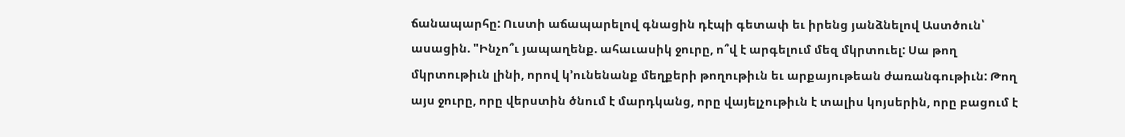ճանապարհը: Ուստի աճապարելով գնացին դէպի գետափ եւ իրենց յանձնելով Աստծուն՝ ասացին. "Ինչո՞ւ յապաղենք. ահաւասիկ ջուրը, ո՞վ է արգելում մեզ մկրտուել: Սա թող մկրտութիւն լինի, որով կ՚ունենանք մեղքերի թողութիւն եւ արքայութեան ժառանգութիւն: Թող այս ջուրը, որը վերստին ծնում է մարդկանց, որը վայելչութիւն է տալիս կոյսերին, որը բացում է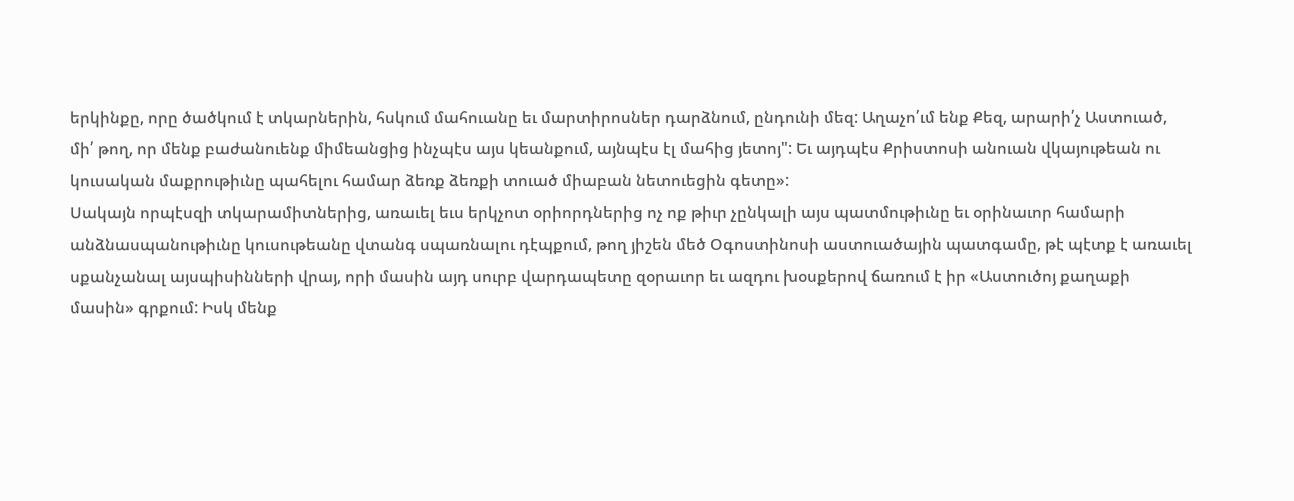երկինքը, որը ծածկում է տկարներին, հսկում մահուանը եւ մարտիրոսներ դարձնում, ընդունի մեզ: Աղաչո՛ւմ ենք Քեզ, արարի՛չ Աստուած, մի՛ թող, որ մենք բաժանուենք միմեանցից ինչպէս այս կեանքում, այնպէս էլ մահից յետոյ": Եւ այդպէս Քրիստոսի անուան վկայութեան ու կուսական մաքրութիւնը պահելու համար ձեռք ձեռքի տուած միաբան նետուեցին գետը»:
Սակայն որպէսզի տկարամիտներից, առաւել եւս երկչոտ օրիորդներից ոչ ոք թիւր չընկալի այս պատմութիւնը եւ օրինաւոր համարի անձնասպանութիւնը կուսութեանը վտանգ սպառնալու դէպքում, թող յիշեն մեծ Օգոստինոսի աստուածային պատգամը, թէ պէտք է առաւել սքանչանալ այսպիսինների վրայ, որի մասին այդ սուրբ վարդապետը զօրաւոր եւ ազդու խօսքերով ճառում է իր «Աստուծոյ քաղաքի մասին» գրքում: Իսկ մենք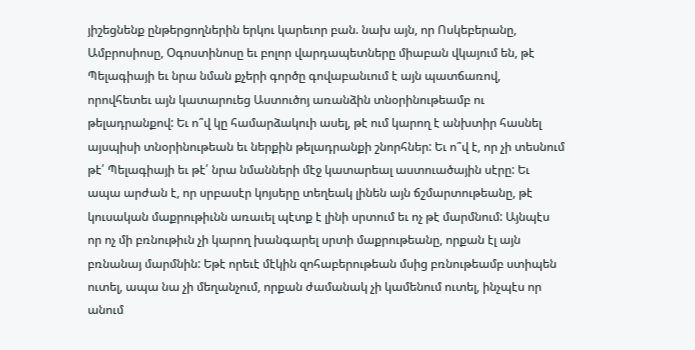յիշեցնենք ընթերցողներին երկու կարեւոր բան. նախ այն, որ Ոսկեբերանը, Ամբրոսիոսը, Օգոստինոսը եւ բոլոր վարդապետները միաբան վկայում են, թէ Պելագիայի եւ նրա նման քչերի գործը գովաբանւում է այն պատճառով, որովհետեւ այն կատարուեց Աստուծոյ առանձին տնօրինութեամբ ու թելադրանքով: Եւ ո՞վ կը համարձակուի ասել, թէ ում կարող է անխտիր հասնել այսպիսի տնօրինութեան եւ ներքին թելադրանքի շնորհներ: Եւ ո՞վ է, որ չի տեսնում թէ՛ Պելագիայի եւ թէ՛ նրա նմանների մէջ կատարեալ աստուածային սէրը: Եւ ապա արժան է, որ սրբասէր կոյսերը տեղեակ լինեն այն ճշմարտութեանը, թէ կուսական մաքրութիւնն առաւել պէտք է լինի սրտում եւ ոչ թէ մարմնում: Այնպէս որ ոչ մի բռնութիւն չի կարող խանգարել սրտի մաքրութեանը, որքան էլ այն բռնանայ մարմնին: Եթէ որեւէ մէկին զոհաբերութեան մսից բռնութեամբ ստիպեն ուտել, ապա նա չի մեղանչում, որքան ժամանակ չի կամենում ուտել, ինչպէս որ անում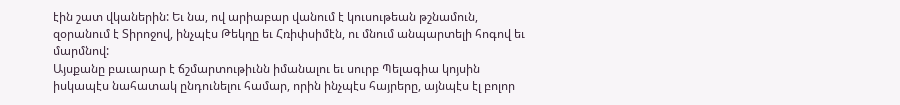էին շատ վկաներին: Եւ նա, ով արիաբար վանում է կուսութեան թշնամուն, զօրանում է Տիրոջով, ինչպէս Թեկղը եւ Հռիփսիմէն, ու մնում անպարտելի հոգով եւ մարմնով:
Այսքանը բաւարար է ճշմարտութիւնն իմանալու եւ սուրբ Պելագիա կոյսին իսկապէս նահատակ ընդունելու համար, որին ինչպէս հայրերը, այնպէս էլ բոլոր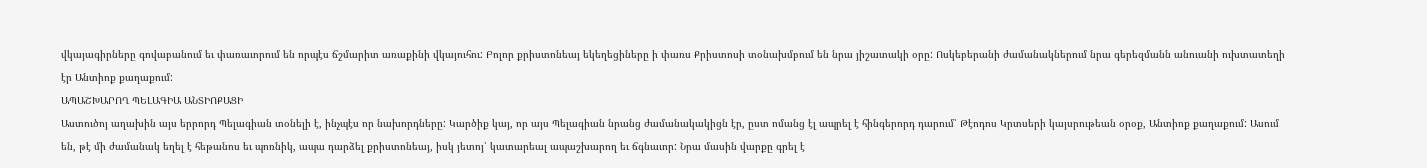վկայագիրները գովաբանում եւ փառաւորում են որպէս ճշմարիտ առաքինի վկայուհու: Բոլոր քրիստոնեայ եկեղեցիները ի փառս Քրիստոսի տօնախմբում են նրա յիշատակի օրը: Ոսկեբերանի ժամանակներում նրա գերեզմանն անուանի ուխտատեղի էր Անտիոք քաղաքում:
ԱՊԱՇԽԱՐՈՂ ՊԵԼԱԳԻԱ ԱՆՏԻՈՔԱՑԻ
Աստուծոյ աղախին այս երրորդ Պելագիան տօնելի է, ինչպէս որ նախորդները: Կարծիք կայ, որ այս Պելագիան նրանց ժամանակակիցն էր, ըստ ոմանց էլ ապրել է հինգերորդ դարում՝ Թէոդոս Կրտսերի կայսրութեան օրօք, Անտիոք քաղաքում: Ասում են, թէ մի ժամանակ եղել է հեթանոս եւ պոռնիկ, ապա դարձել քրիստոնեայ, իսկ յետոյ՝ կատարեալ ապաշխարող եւ ճգնաւոր: Նրա մասին վարքը գրել է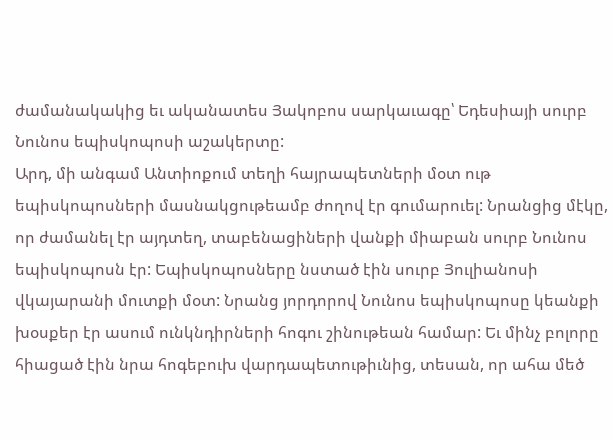ժամանակակից եւ ականատես Յակոբոս սարկաւագը՝ Եդեսիայի սուրբ Նունոս եպիսկոպոսի աշակերտը:
Արդ, մի անգամ Անտիոքում տեղի հայրապետների մօտ ութ եպիսկոպոսների մասնակցութեամբ ժողով էր գումարուել: Նրանցից մէկը, որ ժամանել էր այդտեղ, տաբենացիների վանքի միաբան սուրբ Նունոս եպիսկոպոսն էր: Եպիսկոպոսները նստած էին սուրբ Յուլիանոսի վկայարանի մուտքի մօտ: Նրանց յորդորով Նունոս եպիսկոպոսը կեանքի խօսքեր էր ասում ունկնդիրների հոգու շինութեան համար: Եւ մինչ բոլորը հիացած էին նրա հոգեբուխ վարդապետութիւնից, տեսան, որ ահա մեծ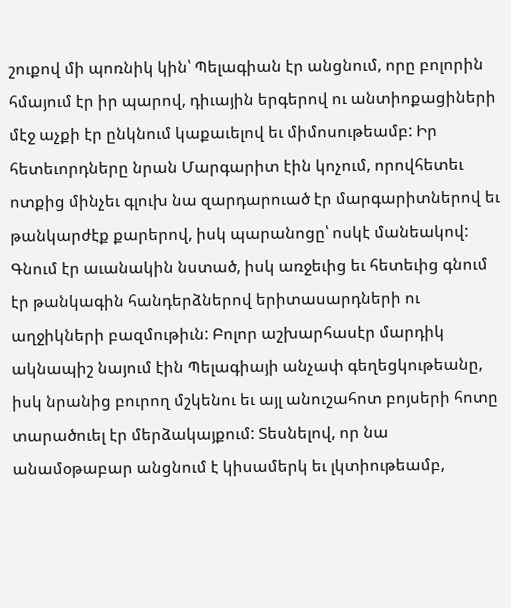շուքով մի պոռնիկ կին՝ Պելագիան էր անցնում, որը բոլորին հմայում էր իր պարով, դիւային երգերով ու անտիոքացիների մէջ աչքի էր ընկնում կաքաւելով եւ միմոսութեամբ: Իր հետեւորդները նրան Մարգարիտ էին կոչում, որովհետեւ ոտքից մինչեւ գլուխ նա զարդարուած էր մարգարիտներով եւ թանկարժէք քարերով, իսկ պարանոցը՝ ոսկէ մանեակով: Գնում էր աւանակին նստած, իսկ առջեւից եւ հետեւից գնում էր թանկագին հանդերձներով երիտասարդների ու աղջիկների բազմութիւն: Բոլոր աշխարհասէր մարդիկ ակնապիշ նայում էին Պելագիայի անչափ գեղեցկութեանը, իսկ նրանից բուրող մշկենու եւ այլ անուշահոտ բոյսերի հոտը տարածուել էր մերձակայքում: Տեսնելով, որ նա անամօթաբար անցնում է կիսամերկ եւ լկտիութեամբ,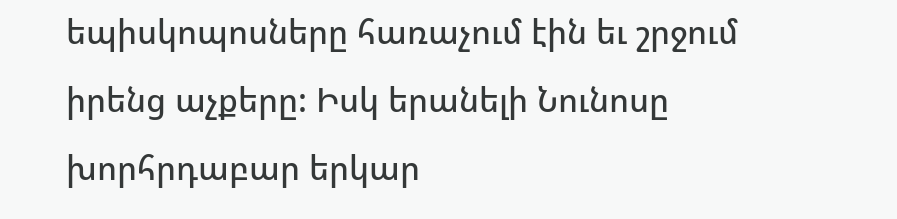եպիսկոպոսները հառաչում էին եւ շրջում իրենց աչքերը: Իսկ երանելի Նունոսը խորհրդաբար երկար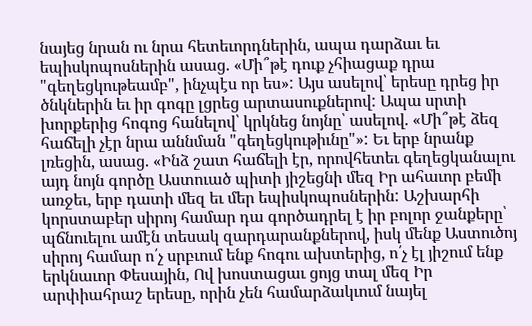նայեց նրան ու նրա հետեւորդներին, ապա դարձաւ եւ եպիսկոպոսներին ասաց. «Մի՞թէ դուք չհիացաք դրա "գեղեցկութեամբ", ինչպէս որ ես»: Այս ասելով՝ երեսը դրեց իր ծնկներին եւ իր գոգը լցրեց արտասուքներով: Ապա սրտի խորքերից հոգոց հանելով՝ կրկնեց նոյնը՝ ասելով. «Մի՞թէ ձեզ հաճելի չէր նրա աննման "գեղեցկութիւնը"»: Եւ երբ նրանք լռեցին, ասաց. «Ինձ շատ հաճելի էր, որովհետեւ գեղեցկանալու այդ նոյն գործը Աստուած պիտի յիշեցնի մեզ Իր ահաւոր բեմի առջեւ, երբ դատի մեզ եւ մեր եպիսկոպոսներին: Աշխարհի կորստաբեր սիրոյ համար դա գործադրել է իր բոլոր ջանքերը՝ պճնուելու ամէն տեսակ զարդարանքներով, իսկ մենք Աստուծոյ սիրոյ համար ո՛չ սրբւում ենք հոգու ախտերից, ո՛չ էլ յիշում ենք երկնաւոր Փեսային, Ով խոստացաւ ցոյց տալ մեզ Իր արփիահրաշ երեսը, որին չեն համարձակւում նայել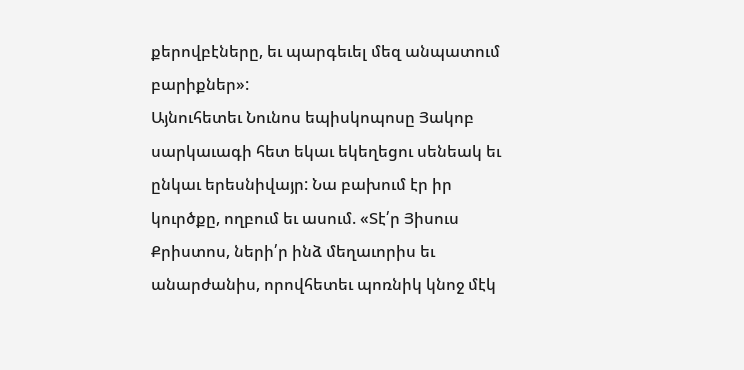քերովբէները, եւ պարգեւել մեզ անպատում բարիքներ»:
Այնուհետեւ Նունոս եպիսկոպոսը Յակոբ սարկաւագի հետ եկաւ եկեղեցու սենեակ եւ ընկաւ երեսնիվայր: Նա բախում էր իր կուրծքը, ողբում եւ ասում. «Տէ՛ր Յիսուս Քրիստոս, ների՛ր ինձ մեղաւորիս եւ անարժանիս, որովհետեւ պոռնիկ կնոջ մէկ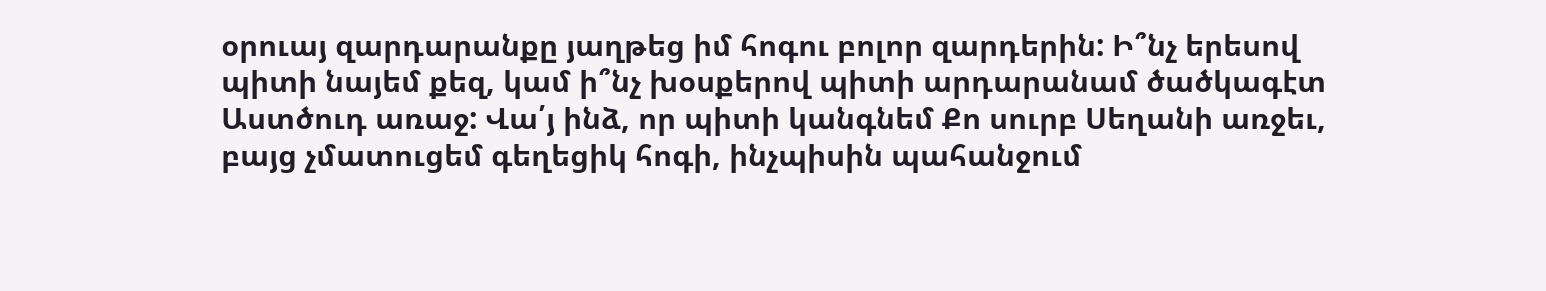օրուայ զարդարանքը յաղթեց իմ հոգու բոլոր զարդերին: Ի՞նչ երեսով պիտի նայեմ քեզ, կամ ի՞նչ խօսքերով պիտի արդարանամ ծածկագէտ Աստծուդ առաջ: Վա՛յ ինձ, որ պիտի կանգնեմ Քո սուրբ Սեղանի առջեւ, բայց չմատուցեմ գեղեցիկ հոգի, ինչպիսին պահանջում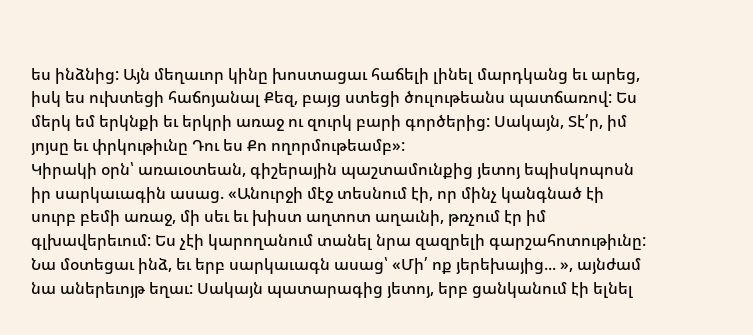ես ինձնից: Այն մեղաւոր կինը խոստացաւ հաճելի լինել մարդկանց եւ արեց, իսկ ես ուխտեցի հաճոյանալ Քեզ, բայց ստեցի ծուլութեանս պատճառով: Ես մերկ եմ երկնքի եւ երկրի առաջ ու զուրկ բարի գործերից: Սակայն, Տէ՛ր, իմ յոյսը եւ փրկութիւնը Դու ես Քո ողորմութեամբ»:
Կիրակի օրն՝ առաւօտեան, գիշերային պաշտամունքից յետոյ եպիսկոպոսն իր սարկաւագին ասաց. «Անուրջի մէջ տեսնում էի, որ մինչ կանգնած էի սուրբ բեմի առաջ, մի սեւ եւ խիստ աղտոտ աղաւնի, թռչում էր իմ գլխավերեւում: Ես չէի կարողանում տանել նրա զազրելի գարշահոտութիւնը: Նա մօտեցաւ ինձ, եւ երբ սարկաւագն ասաց՝ «Մի՛ ոք յերեխայից... », այնժամ նա աներեւոյթ եղաւ: Սակայն պատարագից յետոյ, երբ ցանկանում էի ելնել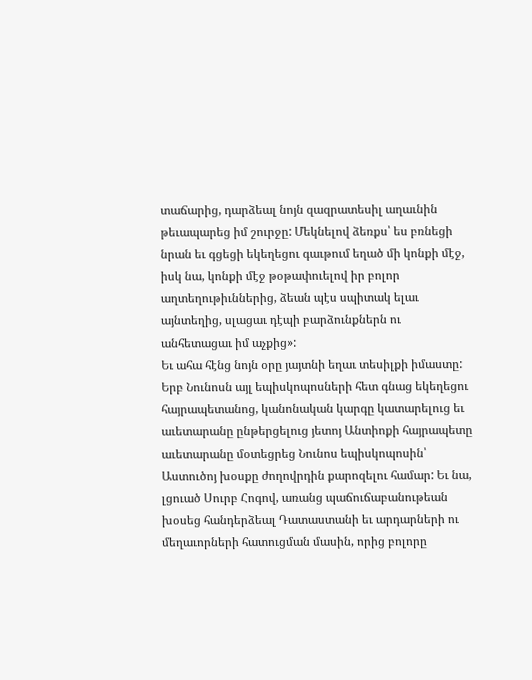տաճարից, դարձեալ նոյն զազրատեսիլ աղաւնին թեւապարեց իմ շուրջը: Մեկնելով ձեռքս՝ ես բռնեցի նրան եւ գցեցի եկեղեցու գաւթում եղած մի կոնքի մէջ, իսկ նա, կոնքի մէջ թօթափուելով իր բոլոր աղտեղութիւններից, ձեան պէս սպիտակ ելաւ այնտեղից, սլացաւ դէպի բարձունքներն ու անհետացաւ իմ աչքից»:
Եւ ահա հէնց նոյն օրը յայտնի եղաւ տեսիլքի իմաստը: Երբ Նունոսն այլ եպիսկոպոսների հետ գնաց եկեղեցու հայրապետանոց, կանոնական կարգը կատարելուց եւ աւետարանը ընթերցելուց յետոյ Անտիոքի հայրապետը աւետարանը մօտեցրեց Նունոս եպիսկոպոսին՝ Աստուծոյ խօսքը ժողովրդին քարոզելու համար: Եւ նա, լցուած Սուրբ Հոգով, առանց պաճուճաբանութեան խօսեց հանդերձեալ Դատաստանի եւ արդարների ու մեղաւորների հատուցման մասին, որից բոլորը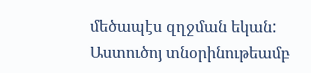մեծապէս զղջման եկան: Աստուծոյ տնօրինութեամբ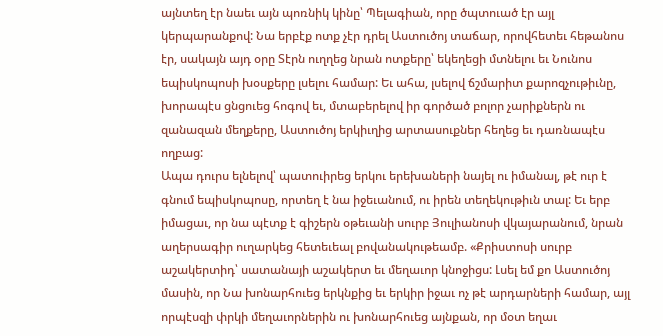այնտեղ էր նաեւ այն պոռնիկ կինը՝ Պելագիան, որը ծպտուած էր այլ կերպարանքով: Նա երբէք ոտք չէր դրել Աստուծոյ տաճար, որովհետեւ հեթանոս էր, սակայն այդ օրը Տէրն ուղղեց նրան ոտքերը՝ եկեղեցի մտնելու եւ Նունոս եպիսկոպոսի խօսքերը լսելու համար: Եւ ահա, լսելով ճշմարիտ քարոզչութիւնը, խորապէս ցնցուեց հոգով եւ, մտաբերելով իր գործած բոլոր չարիքներն ու զանազան մեղքերը, Աստուծոյ երկիւղից արտասուքներ հեղեց եւ դառնապէս ողբաց:
Ապա դուրս ելնելով՝ պատուիրեց երկու երեխաների նայել ու իմանալ, թէ ուր է գնում եպիսկոպոսը, որտեղ է նա իջեւանում, ու իրեն տեղեկութիւն տալ: Եւ երբ իմացաւ, որ նա պէտք է գիշերն օթեւանի սուրբ Յուլիանոսի վկայարանում, նրան աղերսագիր ուղարկեց հետեւեալ բովանակութեամբ. «Քրիստոսի սուրբ աշակերտիդ՝ սատանայի աշակերտ եւ մեղաւոր կնոջիցս: Լսել եմ քո Աստուծոյ մասին, որ Նա խոնարհուեց երկնքից եւ երկիր իջաւ ոչ թէ արդարների համար, այլ որպէսզի փրկի մեղաւորներին ու խոնարհուեց այնքան, որ մօտ եղաւ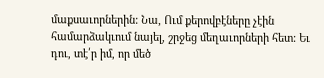մաքսաւորներին: Նա, Ում քերովբէները չէին համարձակւում նայել, շրջեց մեղաւորների հետ: Եւ դու, տէ՛ր իմ, որ մեծ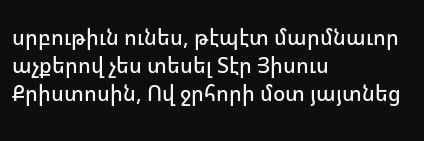սրբութիւն ունես, թէպէտ մարմնաւոր աչքերով չես տեսել Տէր Յիսուս Քրիստոսին, Ով ջրհորի մօտ յայտնեց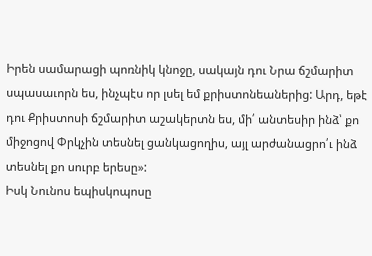Իրեն սամարացի պոռնիկ կնոջը, սակայն դու Նրա ճշմարիտ սպասաւորն ես, ինչպէս որ լսել եմ քրիստոնեաներից: Արդ, եթէ դու Քրիստոսի ճշմարիտ աշակերտն ես, մի՛ անտեսիր ինձ՝ քո միջոցով Փրկչին տեսնել ցանկացողիս, այլ արժանացրո՛ւ ինձ տեսնել քո սուրբ երեսը»:
Իսկ Նունոս եպիսկոպոսը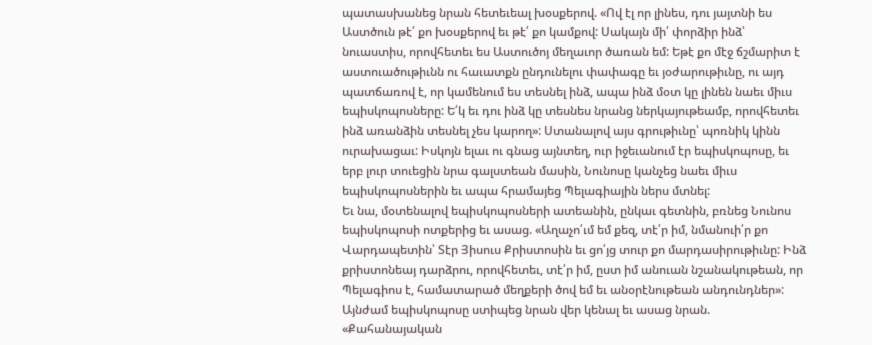պատասխանեց նրան հետեւեալ խօսքերով. «Ով էլ որ լինես, դու յայտնի ես Աստծուն թէ՛ քո խօսքերով եւ թէ՛ քո կամքով: Սակայն մի՛ փորձիր ինձ՝ նուաստիս, որովհետեւ ես Աստուծոյ մեղաւոր ծառան եմ: Եթէ քո մէջ ճշմարիտ է աստուածութիւնն ու հաւատքն ընդունելու փափագը եւ յօժարութիւնը, ու այդ պատճառով է, որ կամենում ես տեսնել ինձ, ապա ինձ մօտ կը լինեն նաեւ միւս եպիսկոպոսները: Ե՛կ եւ դու ինձ կը տեսնես նրանց ներկայութեամբ, որովհետեւ ինձ առանձին տեսնել չես կարող»: Ստանալով այս գրութիւնը՝ պոռնիկ կինն ուրախացաւ: Իսկոյն ելաւ ու գնաց այնտեղ, ուր իջեւանում էր եպիսկոպոսը, եւ երբ լուր տուեցին նրա գալստեան մասին, Նունոսը կանչեց նաեւ միւս եպիսկոպոսներին եւ ապա հրամայեց Պելագիային ներս մտնել:
Եւ նա, մօտենալով եպիսկոպոսների ատեանին, ընկաւ գետնին, բռնեց Նունոս եպիսկոպոսի ոտքերից եւ ասաց. «Աղաչո՛ւմ եմ քեզ, տէ՛ր իմ, նմանուի՛ր քո Վարդապետին՝ Տէր Յիսուս Քրիստոսին եւ ցո՛յց տուր քո մարդասիրութիւնը: Ինձ քրիստոնեայ դարձրու, որովհետեւ, տէ՛ր իմ, ըստ իմ անուան նշանակութեան, որ Պելագիոս է, համատարած մեղքերի ծով եմ եւ անօրէնութեան անդունդներ»: Այնժամ եպիսկոպոսը ստիպեց նրան վեր կենալ եւ ասաց նրան. «Քահանայական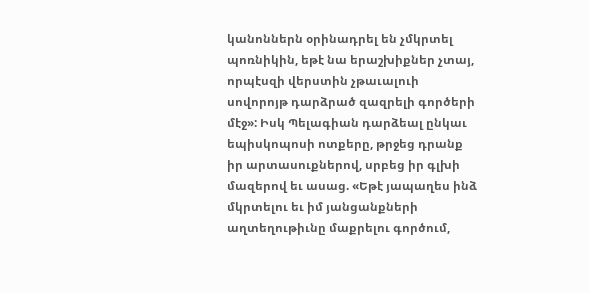կանոններն օրինադրել են չմկրտել պոռնիկին, եթէ նա երաշխիքներ չտայ, որպէսզի վերստին չթաւալուի սովորոյթ դարձրած զազրելի գործերի մէջ»: Իսկ Պելագիան դարձեալ ընկաւ եպիսկոպոսի ոտքերը, թրջեց դրանք իր արտասուքներով, սրբեց իր գլխի մազերով եւ ասաց. «Եթէ յապաղես ինձ մկրտելու եւ իմ յանցանքների աղտեղութիւնը մաքրելու գործում,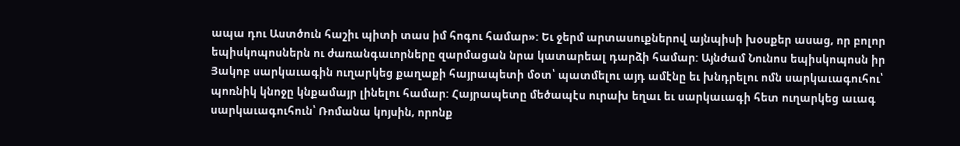ապա դու Աստծուն հաշիւ պիտի տաս իմ հոգու համար»: Եւ ջերմ արտասուքներով այնպիսի խօսքեր ասաց, որ բոլոր եպիսկոպոսներն ու ժառանգաւորները զարմացան նրա կատարեալ դարձի համար: Այնժամ Նունոս եպիսկոպոսն իր Յակոբ սարկաւագին ուղարկեց քաղաքի հայրապետի մօտ՝ պատմելու այդ ամէնը եւ խնդրելու ոմն սարկաւագուհու՝ պոռնիկ կնոջը կնքամայր լինելու համար: Հայրապետը մեծապէս ուրախ եղաւ եւ սարկաւագի հետ ուղարկեց աւագ սարկաւագուհուն՝ Ռոմանա կոյսին, որոնք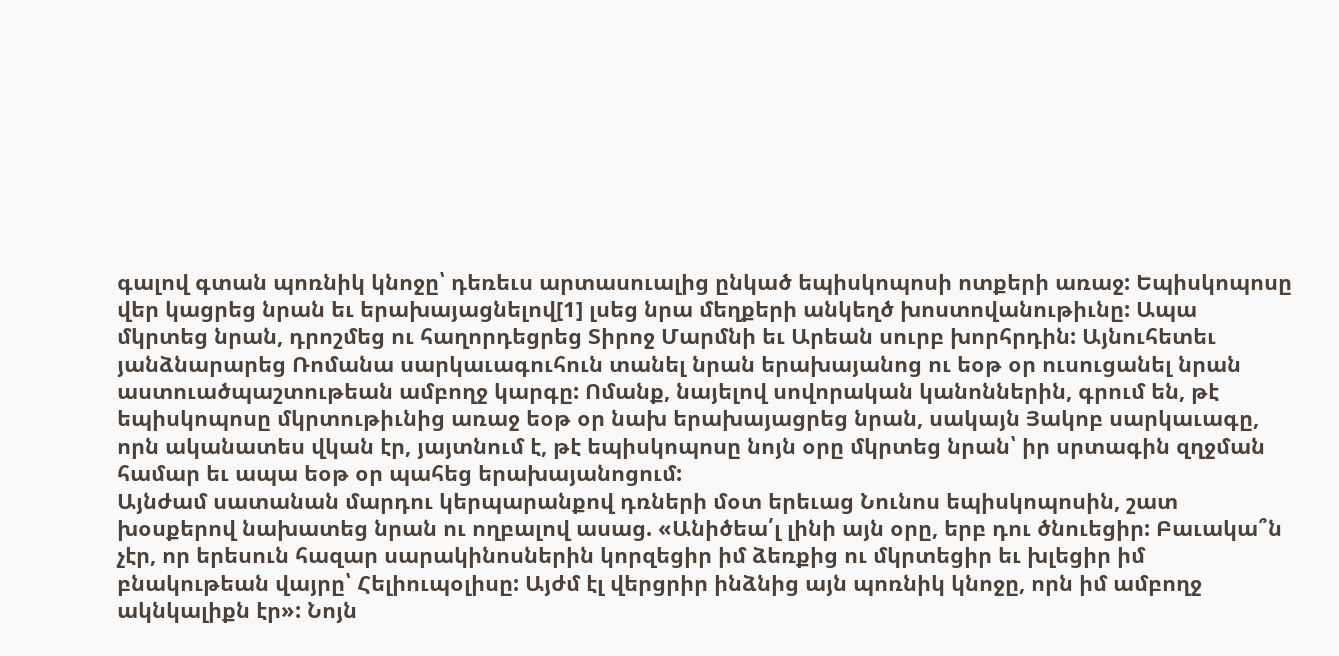գալով գտան պոռնիկ կնոջը՝ դեռեւս արտասուալից ընկած եպիսկոպոսի ոտքերի առաջ: Եպիսկոպոսը վեր կացրեց նրան եւ երախայացնելով[1] լսեց նրա մեղքերի անկեղծ խոստովանութիւնը: Ապա մկրտեց նրան, դրոշմեց ու հաղորդեցրեց Տիրոջ Մարմնի եւ Արեան սուրբ խորհրդին: Այնուհետեւ յանձնարարեց Ռոմանա սարկաւագուհուն տանել նրան երախայանոց ու եօթ օր ուսուցանել նրան աստուածպաշտութեան ամբողջ կարգը: Ոմանք, նայելով սովորական կանոններին, գրում են, թէ եպիսկոպոսը մկրտութիւնից առաջ եօթ օր նախ երախայացրեց նրան, սակայն Յակոբ սարկաւագը, որն ականատես վկան էր, յայտնում է, թէ եպիսկոպոսը նոյն օրը մկրտեց նրան՝ իր սրտագին զղջման համար եւ ապա եօթ օր պահեց երախայանոցում:
Այնժամ սատանան մարդու կերպարանքով դռների մօտ երեւաց Նունոս եպիսկոպոսին, շատ խօսքերով նախատեց նրան ու ողբալով ասաց. «Անիծեա՛լ լինի այն օրը, երբ դու ծնուեցիր: Բաւակա՞ն չէր, որ երեսուն հազար սարակինոսներին կորզեցիր իմ ձեռքից ու մկրտեցիր եւ խլեցիր իմ բնակութեան վայրը՝ Հելիուպօլիսը: Այժմ էլ վերցրիր ինձնից այն պոռնիկ կնոջը, որն իմ ամբողջ ակնկալիքն էր»: Նոյն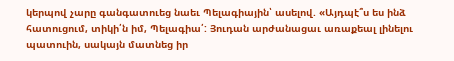կերպով չարը գանգատուեց նաեւ Պելագիային՝ ասելով. «Այդպէ՞ս ես ինձ հատուցում, տիկի՛ն իմ, Պելագիա՛: Յուդան արժանացաւ առաքեալ լինելու պատուին, սակայն մատնեց իր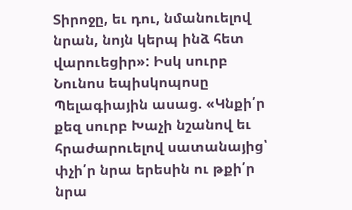Տիրոջը, եւ դու, նմանուելով նրան, նոյն կերպ ինձ հետ վարուեցիր»: Իսկ սուրբ Նունոս եպիսկոպոսը Պելագիային ասաց. «Կնքի՛ր քեզ սուրբ Խաչի նշանով եւ հրաժարուելով սատանայից՝ փչի՛ր նրա երեսին ու թքի՛ր նրա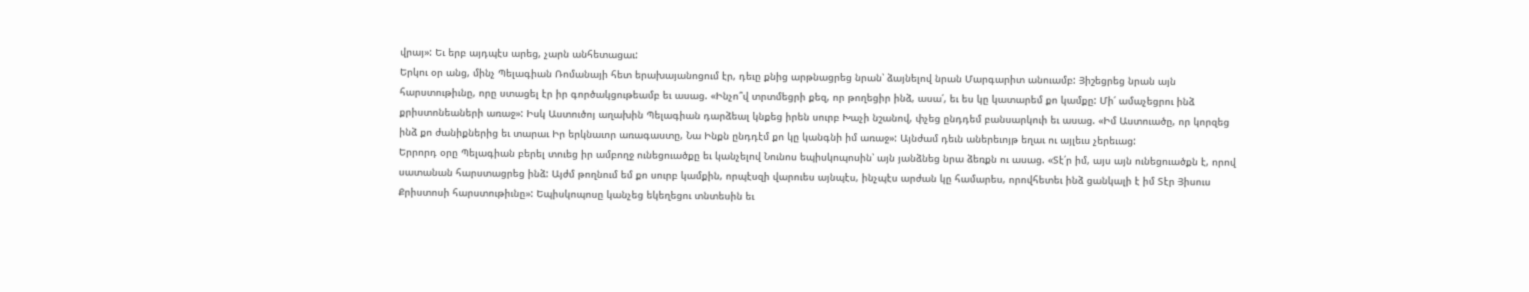վրայ»: Եւ երբ այդպէս արեց, չարն անհետացաւ:
Երկու օր անց, մինչ Պելագիան Ռոմանայի հետ երախայանոցում էր, դեւը քնից արթնացրեց նրան՝ ձայնելով նրան Մարգարիտ անուամբ: Յիշեցրեց նրան այն հարստութիւնը, որը ստացել էր իր գործակցութեամբ եւ ասաց. «Ինչո՞վ տրտմեցրի քեզ, որ թողեցիր ինձ, ասա՛, եւ ես կը կատարեմ քո կամքը: Մի՛ ամաչեցրու ինձ քրիստոնեաների առաջ»: Իսկ Աստուծոյ աղախին Պելագիան դարձեալ կնքեց իրեն սուրբ Խաչի նշանով, փչեց ընդդեմ բանսարկուի եւ ասաց. «Իմ Աստուածը, որ կորզեց ինձ քո ժանիքներից եւ տարաւ Իր երկնաւոր առագաստը, Նա Ինքն ընդդէմ քո կը կանգնի իմ առաջ»: Այնժամ դեւն աներեւոյթ եղաւ ու այլեւս չերեւաց:
Երրորդ օրը Պելագիան բերել տուեց իր ամբողջ ունեցուածքը եւ կանչելով Նունոս եպիսկոպոսին՝ այն յանձնեց նրա ձեռքն ու ասաց. «Տէ՛ր իմ, այս այն ունեցուածքն է, որով սատանան հարստացրեց ինձ: Այժմ թողնում եմ քո սուրբ կամքին, որպէսզի վարուես այնպէս, ինչպէս արժան կը համարես, որովհետեւ ինձ ցանկալի է իմ Տէր Յիսուս Քրիստոսի հարստութիւնը»: Եպիսկոպոսը կանչեց եկեղեցու տնտեսին եւ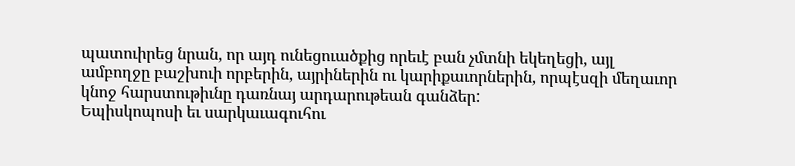պատուիրեց նրան, որ այդ ունեցուածքից որեւէ բան չմտնի եկեղեցի, այլ ամբողջը բաշխուի որբերին, այրիներին ու կարիքաւորներին, որպէսզի մեղաւոր կնոջ հարստութիւնը դառնայ արդարութեան գանձեր:
Եպիսկոպոսի եւ սարկաւագուհու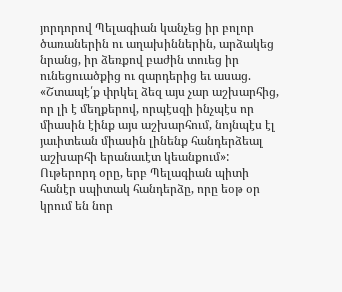յորդորով Պելագիան կանչեց իր բոլոր ծառաներին ու աղախիններին, արձակեց նրանց, իր ձեռքով բաժին տուեց իր ունեցուածքից ու զարդերից եւ ասաց. «Շտապէ՛ք փրկել ձեզ այս չար աշխարհից, որ լի է մեղքերով, որպէսզի ինչպէս որ միասին էինք այս աշխարհում, նոյնպէս էլ յաւիտեան միասին լինենք հանդերձեալ աշխարհի երանաւէտ կեանքում»:
Ութերորդ օրը, երբ Պելագիան պիտի հանէր սպիտակ հանդերձը, որը եօթ օր կրում են նոր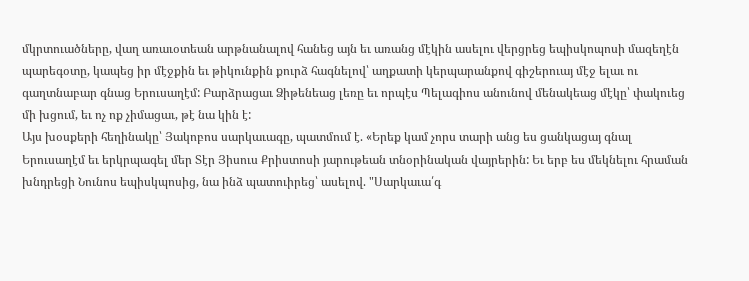մկրտուածները, վաղ առաւօտեան արթնանալով հանեց այն եւ առանց մէկին ասելու վերցրեց եպիսկոպոսի մազեղէն պարեգօտը, կապեց իր մէջքին եւ թիկունքին քուրձ հագնելով՝ աղքատի կերպարանքով գիշերուայ մէջ ելաւ ու գաղտնաբար գնաց Երուսաղէմ: Բարձրացաւ Ձիթենեաց լեռը եւ որպէս Պելագիոս անունով մենակեաց մէկը՝ փակուեց մի խցում, եւ ոչ ոք չիմացաւ, թէ նա կին է:
Այս խօսքերի հեղինակը՝ Յակոբոս սարկաւագը, պատմում է. «Երեք կամ չորս տարի անց ես ցանկացայ գնալ Երուսաղէմ եւ երկրպագել մեր Տէր Յիսուս Քրիստոսի յարութեան տնօրինական վայրերին: Եւ երբ ես մեկնելու հրաման խնդրեցի Նունոս եպիսկպոսից, նա ինձ պատուիրեց՝ ասելով. "Սարկաւա՛գ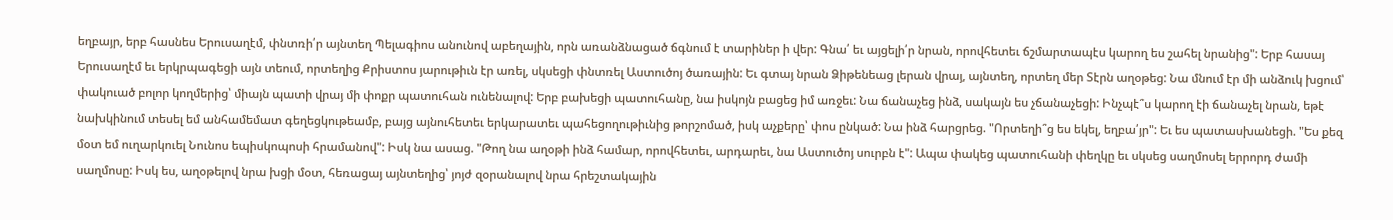եղբայր, երբ հասնես Երուսաղէմ, փնտռի՛ր այնտեղ Պելագիոս անունով աբեղային, որն առանձնացած ճգնում է տարիներ ի վեր: Գնա՛ եւ այցելի՛ր նրան, որովհետեւ ճշմարտապէս կարող ես շահել նրանից": Երբ հասայ Երուսաղէմ եւ երկրպագեցի այն տեում, որտեղից Քրիստոս յարութիւն էր առել, սկսեցի փնտռել Աստուծոյ ծառային: Եւ գտայ նրան Ձիթենեաց լերան վրայ, այնտեղ, որտեղ մեր Տէրն աղօթեց: Նա մնում էր մի անձուկ խցում՝ փակուած բոլոր կողմերից՝ միայն պատի վրայ մի փոքր պատուհան ունենալով: Երբ բախեցի պատուհանը, նա իսկոյն բացեց իմ առջեւ: Նա ճանաչեց ինձ, սակայն ես չճանաչեցի: Ինչպէ՞ս կարող էի ճանաչել նրան, եթէ նախկինում տեսել եմ անհամեմատ գեղեցկութեամբ, բայց այնուհետեւ երկարատեւ պահեցողութիւնից թորշոմած, իսկ աչքերը՝ փոս ընկած: Նա ինձ հարցրեց. "Որտեղի՞ց ես եկել, եղբա՛յր": Եւ ես պատասխանեցի. "Ես քեզ մօտ եմ ուղարկուել Նունոս եպիսկոպոսի հրամանով": Իսկ նա ասաց. "Թող նա աղօթի ինձ համար, որովհետեւ, արդարեւ, նա Աստուծոյ սուրբն է": Ապա փակեց պատուհանի փեղկը եւ սկսեց սաղմոսել երրորդ ժամի սաղմոսը: Իսկ ես, աղօթելով նրա խցի մօտ, հեռացայ այնտեղից՝ յոյժ զօրանալով նրա հրեշտակային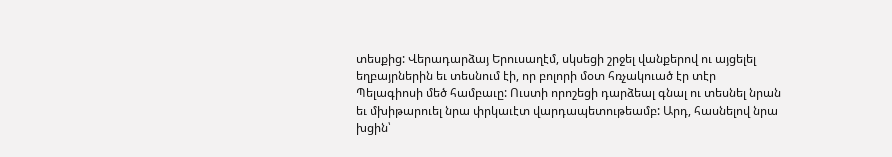տեսքից: Վերադարձայ Երուսաղէմ, սկսեցի շրջել վանքերով ու այցելել եղբայրներին եւ տեսնում էի, որ բոլորի մօտ հռչակուած էր տէր Պելագիոսի մեծ համբաւը: Ուստի որոշեցի դարձեալ գնալ ու տեսնել նրան եւ մխիթարուել նրա փրկաւէտ վարդապետութեամբ: Արդ, հասնելով նրա խցին՝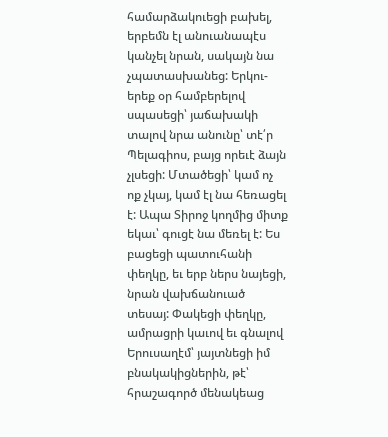համարձակուեցի բախել, երբեմն էլ անուանապէս կանչել նրան, սակայն նա չպատասխանեց: Երկու-երեք օր համբերելով սպասեցի՝ յաճախակի տալով նրա անունը՝ տէ՛ր Պելագիոս, բայց որեւէ ձայն չլսեցի: Մտածեցի՝ կամ ոչ ոք չկայ, կամ էլ նա հեռացել է: Ապա Տիրոջ կողմից միտք եկաւ՝ գուցէ նա մեռել է: Ես բացեցի պատուհանի փեղկը, եւ երբ ներս նայեցի, նրան վախճանուած տեսայ: Փակեցի փեղկը, ամրացրի կաւով եւ գնալով Երուսաղէմ՝ յայտնեցի իմ բնակակիցներին, թէ՝ հրաշագործ մենակեաց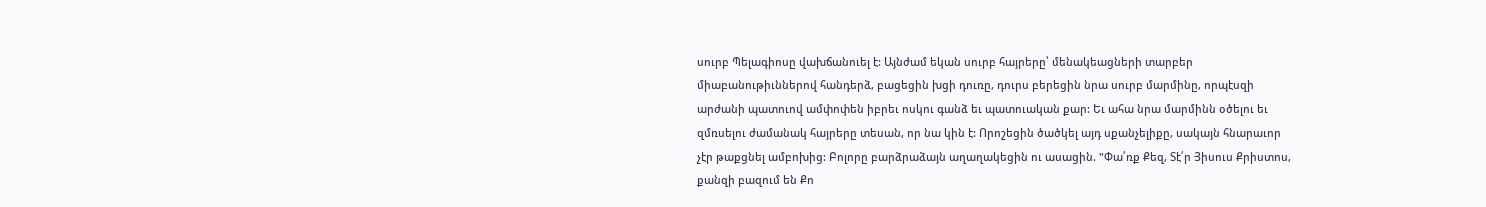սուրբ Պելագիոսը վախճանուել է: Այնժամ եկան սուրբ հայրերը՝ մենակեացների տարբեր միաբանութիւններով հանդերձ, բացեցին խցի դուռը, դուրս բերեցին նրա սուրբ մարմինը, որպէսզի արժանի պատուով ամփոփեն իբրեւ ոսկու գանձ եւ պատուական քար: Եւ ահա նրա մարմինն օծելու եւ զմռսելու ժամանակ հայրերը տեսան, որ նա կին է: Որոշեցին ծածկել այդ սքանչելիքը, սակայն հնարաւոր չէր թաքցնել ամբոխից: Բոլորը բարձրաձայն աղաղակեցին ու ասացին. "Փա՛ռք Քեզ, Տէ՛ր Յիսուս Քրիստոս, քանզի բազում են Քո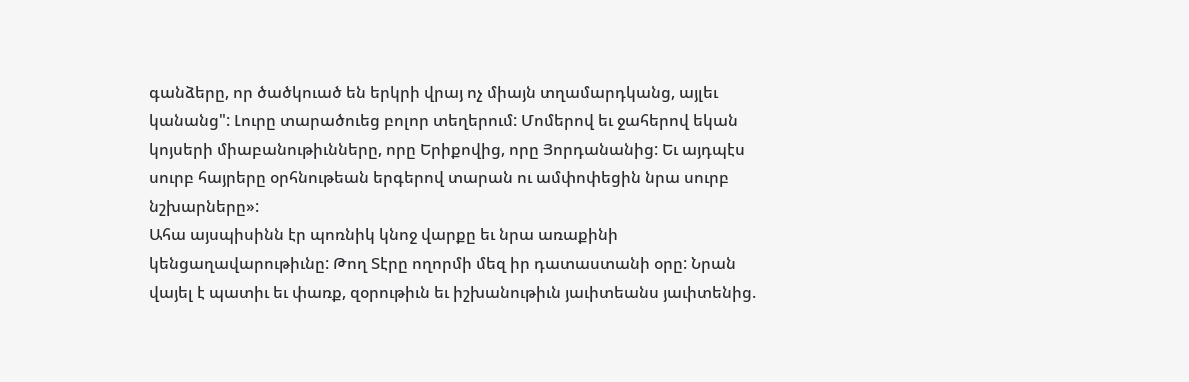գանձերը, որ ծածկուած են երկրի վրայ ոչ միայն տղամարդկանց, այլեւ կանանց": Լուրը տարածուեց բոլոր տեղերում: Մոմերով եւ ջահերով եկան կոյսերի միաբանութիւնները, որը Երիքովից, որը Յորդանանից: Եւ այդպէս սուրբ հայրերը օրհնութեան երգերով տարան ու ամփոփեցին նրա սուրբ նշխարները»:
Ահա այսպիսինն էր պոռնիկ կնոջ վարքը եւ նրա առաքինի կենցաղավարութիւնը: Թող Տէրը ողորմի մեզ իր դատաստանի օրը: Նրան վայել է պատիւ եւ փառք, զօրութիւն եւ իշխանութիւն յաւիտեանս յաւիտենից.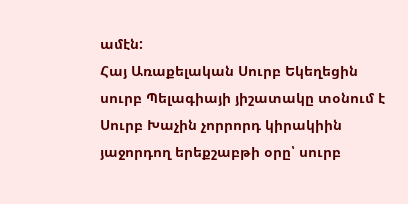ամէն:
Հայ Առաքելական Սուրբ Եկեղեցին սուրբ Պելագիայի յիշատակը տօնում է Սուրբ Խաչին չորրորդ կիրակիին յաջորդող երեքշաբթի օրը՝ սուրբ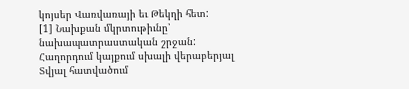կոյսեր Վառվառայի եւ Թեկղի հետ:
[1] Նախքան մկրտութիւնը՝ նախապատրաստական շրջան:
Հաղորդում կայքում սխալի վերաբերյալ
Տվյալ հատվածում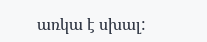առկա է սխալ: